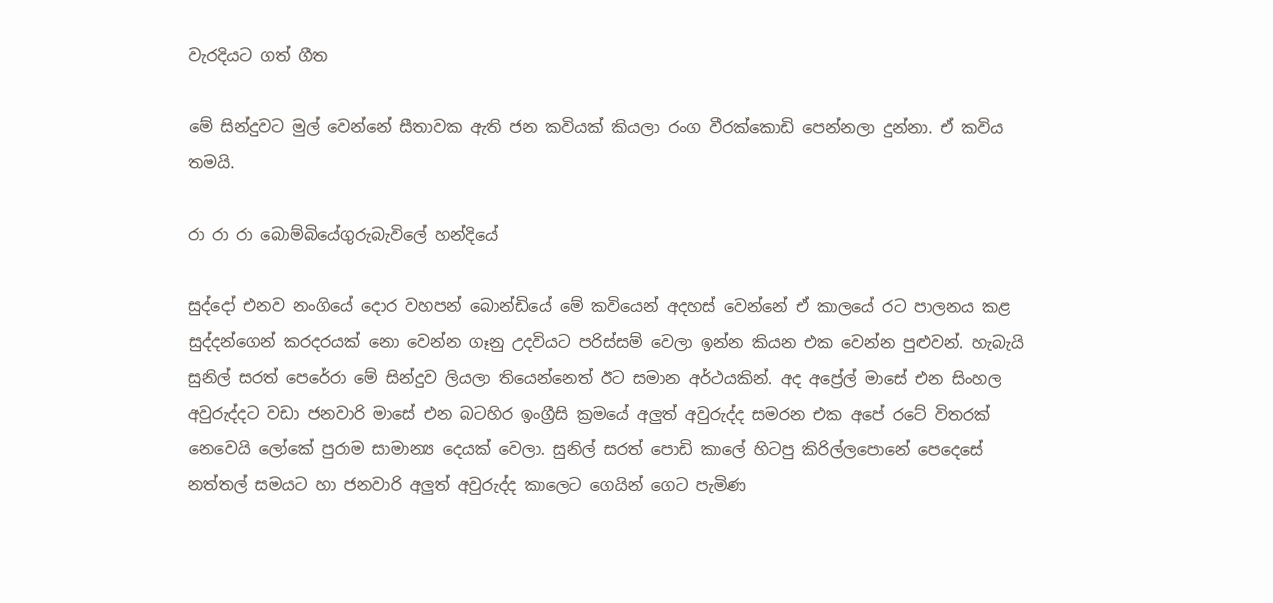වැරදියට ගත් ගීත

මේ සින්දුවට මුල් වෙන්නේ සීතාවක ඇති ජන කවියක් කියලා රංග වීරක්කොඩි පෙන්නලා දුන්නා. ඒ කවිය තමයි.

රා රා රා බොම්බියේගුරුබැවිලේ හන්දියේ

සුද්දෝ එනව නංගියේ දොර වහපන් බොන්ඩියේ මේ කවියෙන් අදහස් වෙන්නේ ඒ කාලයේ රට පාලනය කළ සුද්දන්ගෙන් කරදරයක් නො වෙන්න ගෑනු උදවියට පරිස්සම් වෙලා ඉන්න කියන එක වෙන්න පුළුවන්. හැබැයි සුනිල් සරත් පෙරේරා මේ සින්දුව ලියලා තියෙන්නෙත් ඊට සමාන අර්ථයකින්. අද අප්‍රේල් මාසේ එන සිංහල අවුරුද්දට වඩා ජනවාරි මාසේ එන බටහිර ඉංග්‍රීසි ක්‍රමයේ අලුත් අවුරුද්ද සමරන එක අපේ රටේ විතරක් නෙවෙයි ලෝකේ පුරාම සාමාන්‍ය දෙයක් වෙලා. සුනිල් සරත් පොඩි කාලේ හිටපු කිරිල්ලපොනේ පෙදෙසේ නත්තල් සමයට හා ජනවාරි අලුත් අවුරුද්ද කාලෙට ගෙයින් ගෙට පැමිණ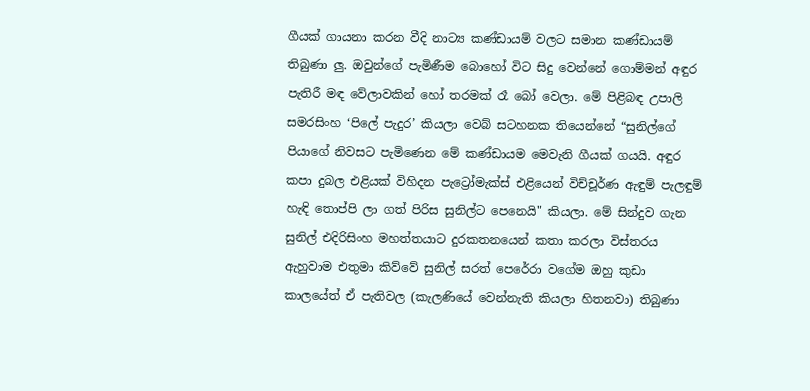ගීයක් ගායනා කරන වීදි නාට්‍ය කණ්ඩායම් වලට සමාන කණ්ඩායම් තිබුණා ලු. ඔවුන්ගේ පැමිණීම බොහෝ විට සිදු වෙන්නේ ගොම්මන් අඳුර පැතිරී මඳ වේලාවකින් හෝ තරමක් රෑ බෝ වෙලා. මේ පිළිබඳ උපාලි සමරසිංහ ‘පිලේ පැදුර’ කියලා වෙබ් සටහනක තියෙන්නේ “සුනිල්ගේ පියාගේ නිවසට පැමිණෙන මේ කණ්ඩායම මෙවැනි ගීයක් ගයයි. අඳුර කපා දුබල එළියක් විහිදන පැට්‍රෝමැක්ස් එළියෙන් විච්චූර්ණ ඇඳුම් පැලඳුම් හැඳි තොප්පි ලා ගත් පිරිස සුනිල්ට පෙනෙයි" කියලා. මේ සින්දුව ගැන සුනිල් එදිරිසිංහ මහත්තයාට දුරකතනයෙන් කතා කරලා විස්තරය ඇහුවාම එතුමා කිව්වේ සුනිල් සරත් පෙරේරා වගේම ඔහු කුඩා කාලයේත් ඒ පැතිවල (කැලණියේ වෙන්නැති කියලා හිතනවා) තිබුණා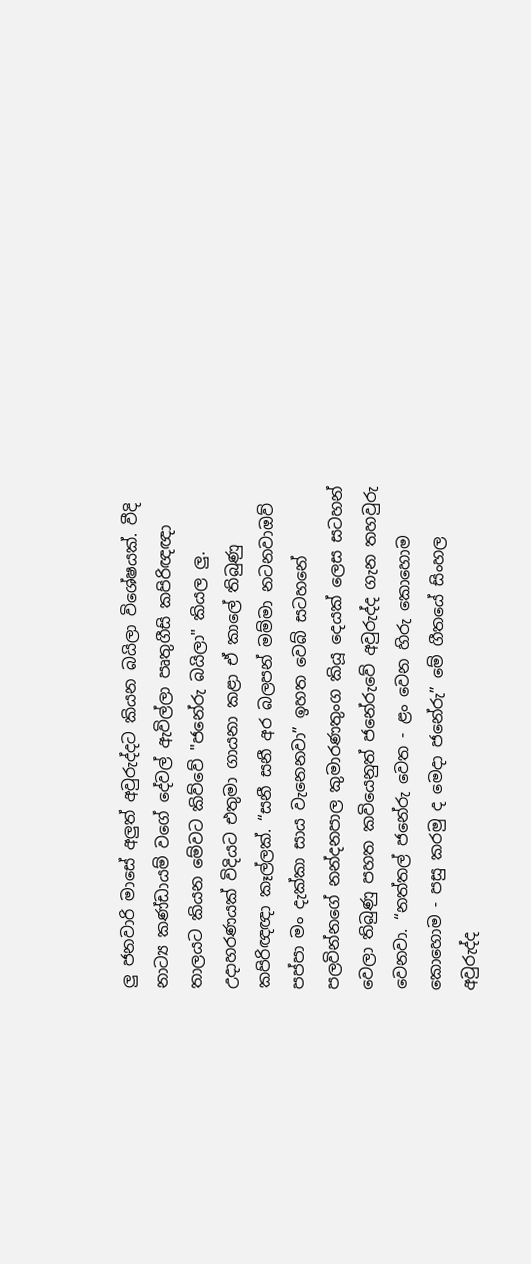ලු ජනවාරි මාසේ අලුත් අවුරුද්දට කියන බයිලා විශේෂයක්. වීදි නාට්‍ය කණ්ඩායම් වගේ දේවල් ඇවිල්ලා පෘතුගීසි කපිරිඥඥා තාලයට කියන මේවට කිව්වේ "ජනේරු බයිලා" කියල ලු. උදාහරණයක් විදියට එතුමා ගායනා කළා ඒ කාලේ තිබුණු කපිරිඥඥා කෑල්ලක්. “සනී සනී අර බලපන් මම්මා නටනවාඔව් පප්පා මං දැක්කා සාය වැනෙනවා” ඉහත වෙබ් සටහනේ පලවින්නගේ නන්දනපාල කුමාරණතුංග කියූ දෙයක් ලෙස සටහන් වෙලා තිබුණු පහත කවියෙනුත් ජනේරුවේ අවුරුද්ද ගැන තහවුරු වෙනවා. “නත්තල් ජනේරු වෙත - ළං වෙන හිරු කොහොම කොහොම - පසු කරමු ද මෙදා ජනේරු” මේ ගීතයේ සිංහල අවුරුද්ද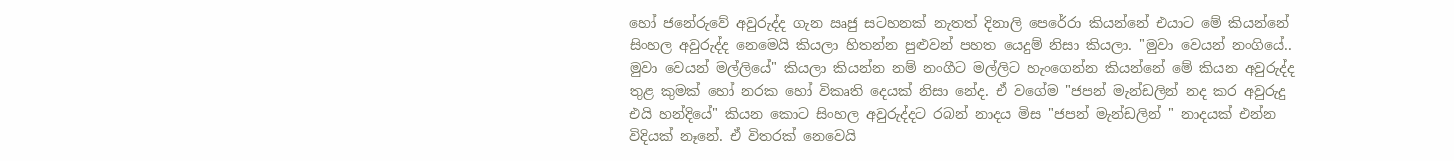හෝ ජනේරුවේ අවුරුද්ද ගැන ඍජු සටහනක් නැතත් දිනාලි පෙරේරා කියන්නේ එයාට මේ කියන්නේ සිංහල අවුරුද්ද නෙමෙයි කියලා හිතන්න පුළුවන් පහත යෙදුම් නිසා කියලා. "මුවා වෙයන් නංගියේ.. මුවා වෙයන් මල්ලියේ" කියලා කියන්න නම් නංගීට මල්ලිට හැංගෙන්න කියන්නේ මේ කියන අවුරුද්ද තුළ කුමක් හෝ නරක හෝ විකෘති දෙයක් නිසා නේද. ඒ වගේම "ජපන් මැන්ඩලින් නද කර අවුරුදු එයි හන්දියේ" කියන කොට සිංහල අවුරුද්දට රබන් නාදය මිස "ජපන් මැන්ඩලින් " නාදයක් එන්න විදියක් නෑනේ. ඒ විතරක් නෙවෙයි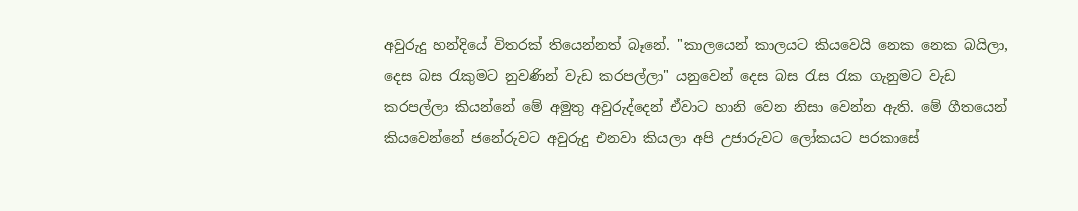අවුරුදු හන්දියේ විතරක් තියෙන්නත් බෑනේ. "කාලයෙන් කාලයට කියවෙයි නෙක නෙක බයිලා, දෙස බස රැකුමට නුවණින් වැඩ කරපල්ලා" යනුවෙන් දෙස බස රැස රැක ගැනුමට වැඩ කරපල්ලා කියන්නේ මේ අමුතු අවුරුද්දෙන් ඒවාට හානි වෙන නිසා වෙන්න ඇති. මේ ගීතයෙන් කියවෙන්නේ ජනේරුවට අවුරුදු එනවා කියලා අපි උජාරුවට ලෝකයට පරකාසේ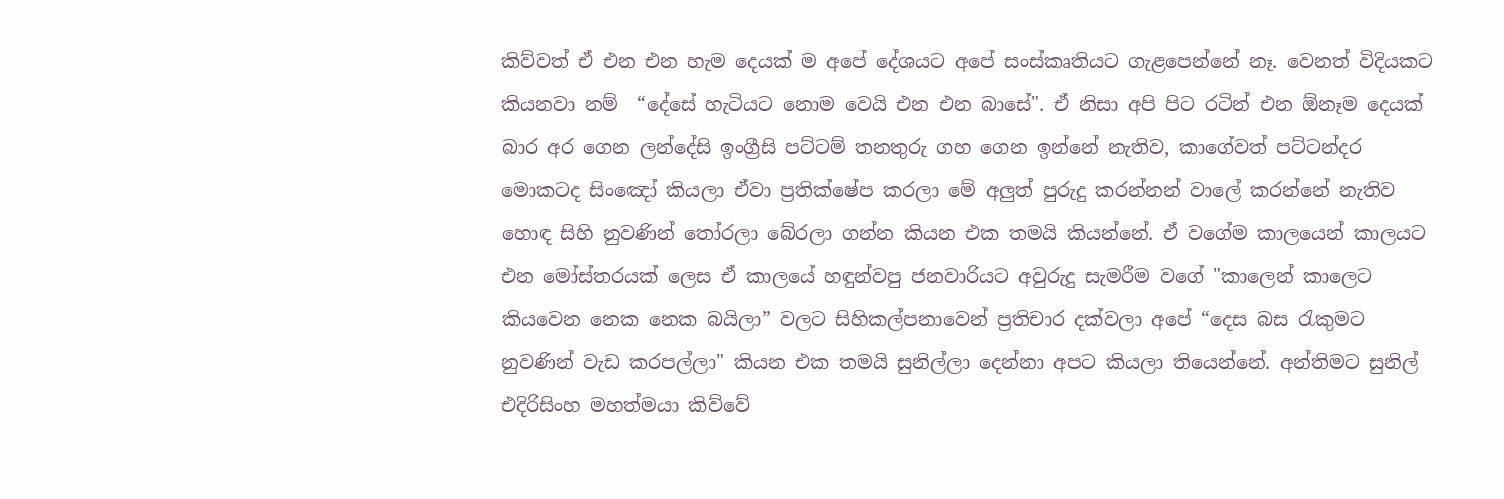කිව්වත් ඒ එන එන හැම දෙයක් ම අපේ දේශයට අපේ සංස්කෘතියට ගැළපෙන්නේ නෑ. වෙනත් විදියකට කියනවා නම්  “දේසේ හැටියට නොම වෙයි එන එන බාසේ". ඒ නිසා අපි පිට රටින් එන ඕනෑම දෙයක් බාර අර ගෙන ලන්දේසි ඉංග්‍රීසි පට්ටම් තනතුරු ගහ ගෙන ඉන්නේ නැතිව, කාගේවත් පට්ටන්දර මොකටද සිංඤෝ කියලා ඒවා ප්‍රතික්ෂේප කරලා මේ අලුත් පුරුදු කරන්නන් වාලේ කරන්නේ නැතිව හොඳ සිහි නුවණින් තෝරලා බේරලා ගන්න කියන එක තමයි කියන්නේ. ඒ වගේම කාලයෙන් කාලයට එන මෝස්තරයක් ලෙස ඒ කාලයේ හඳුන්වපු ජනවාරියට අවුරුදු සැමරීම වගේ "කාලෙන් කාලෙට කියවෙන නෙක නෙක බයිලා” වලට සිහිකල්පනාවෙන් ප්‍රතිචාර දක්වලා අපේ “දෙස බස රැකුමට නුවණින් වැඩ කරපල්ලා" කියන එක තමයි සුනිල්ලා දෙන්නා අපට කියලා තියෙන්නේ. අන්තිමට සුනිල් එදිරිසිංහ මහත්මයා කිව්වේ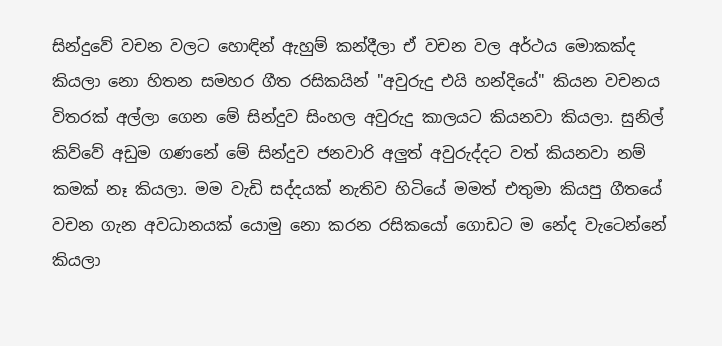සින්දුවේ වචන වලට හොඳින් ඇහුම් කන්දීලා ඒ වචන වල අර්ථය මොකක්ද කියලා නො හිතන සමහර ගීත රසිකයින් "අවුරුදු එයි හන්දියේ" කියන වචනය විතරක් අල්ලා ගෙන මේ සින්දුව සිංහල අවුරුදු කාලයට කියනවා කියලා. සුනිල් කිව්වේ අඩුම ගණනේ මේ සින්දුව ජනවාරි අලුත් අවුරුද්දට වත් කියනවා නම් කමක් නෑ කියලා. මම වැඩි සද්දයක් නැතිව හිටියේ මමත් එතුමා කියපු ගීතයේ වචන ගැන අවධානයක් යොමු නො කරන රසිකයෝ ගොඩට ම නේද වැටෙන්නේ කියලා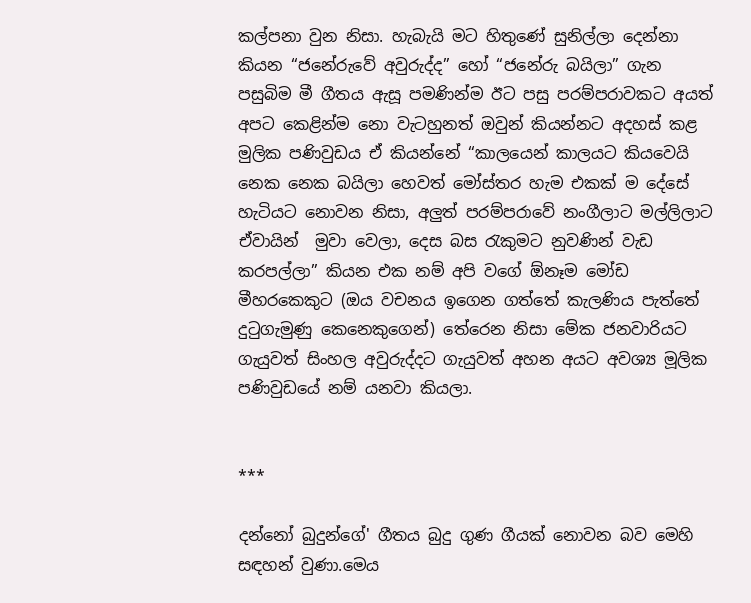කල්පනා වුන නිසා. හැබැයි මට හිතුණේ සුනිල්ලා දෙන්නා කියන “ජනේරුවේ අවුරුද්ද” හෝ “ජනේරු බයිලා” ගැන පසුබිම මී ගීතය ඇසූ පමණින්ම ඊට පසු පරම්පරාවකට අයත් අපට කෙළින්ම නො වැටහුනත් ඔවුන් කියන්නට අදහස් කළ මුලික පණිවුඩය ඒ කියන්නේ “කාලයෙන් කාලයට කියවෙයි නෙක නෙක බයිලා හෙවත් මෝස්තර හැම එකක් ම දේසේ හැටියට නොවන නිසා, අලුත් පරම්පරාවේ නංගීලාට මල්ලිලාට ඒවායින්  මුවා වෙලා, දෙස බස රැකුමට නුවණින් වැඩ කරපල්ලා” කියන එක නම් අපි වගේ ඕනෑම මෝඩ මීහරකෙකුට (ඔය වචනය ඉගෙන ගත්තේ කැලණිය පැත්තේ දුටුගැමුණු කෙනෙකුගෙන්) තේරෙන නිසා මේක ජනවාරියට ගැයුවත් සිංහල අවුරුද්දට ගැයුවත් අහන අයට අවශ්‍ය මූලික පණිවුඩයේ නම් යනවා කියලා.


***

දන්නෝ බුදුන්ගේ' ගීතය බුදු ගුණ ගීයක් නොවන බව මෙහි සඳහන් වුණා.මෙය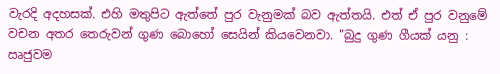වැරදි අදහසක්. එහි මතුපිට ඇත්තේ පුර වැනුමක් බව ඇත්තයි. එත් ඒ පුර වනුමේ වචන අතර තෙරුවන් ගුණ බොහෝ සෙයින් කියවෙනවා. "බුදු ගුණ ගීයක් යනු : ඍජුවම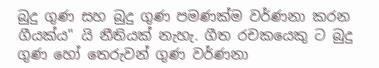බුදු ගුණ සහ බුදු ගුණ පමණක්ම වර්ණනා කරන ගීයක්ය" යි නීතියක් නැහැ. ගීත රචකයෙකු ට බුදු ගුණ හෝ තෙරුවන් ගුණ වර්ණනා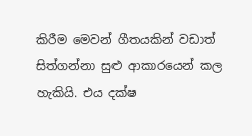කිරීම මෙවන් ගීතයකින් වඩාත් සිත්ගන්නා සුළු ආකාරයෙන් කල හැකියි. එය දක්ෂ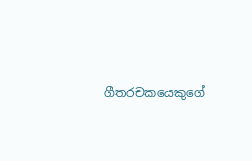ගීතරචකයෙකුගේ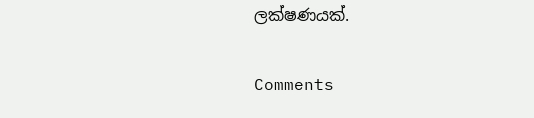ලක්ෂණයක්.

Comments